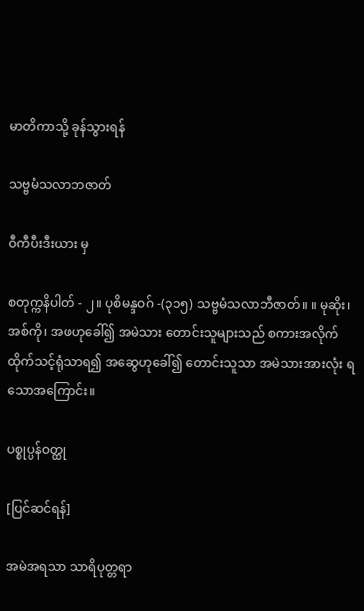မာတိကာသို့ ခုန်သွားရန်

သဗ္ဗမံသလာဘဇာတ်

ဝီကီပီးဒီးယား မှ

စတုက္ကနိပါတ် - ၂။ ပုစိမန္ဒဝဂ် -(၃၁၅) သဗ္ဗမံသလာဘီဇာတ်။ ။ မုဆိုး၊ အစ်ကို၊ အဖဟုခေါ်၍ အမဲသား တောင်းသူများသည် စကားအလိုက် ထိုက်သင့်ရုံသာရ၍ အဆွေဟုခေါ်၍ တောင်းသူသာ အမဲသားအားလုံး ရသောအကြောင်း။

ပစ္စုပ္ပန်ဝတ္ထု

[ပြင်ဆင်ရန်]

အမဲအရသာ သာရိပုတ္တရာ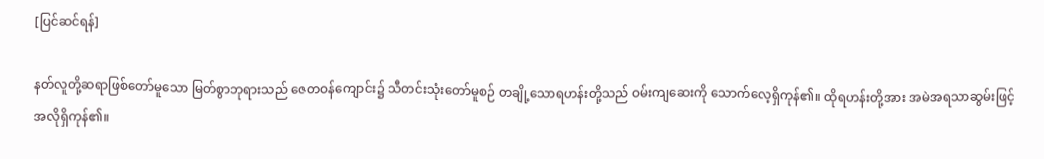[ပြင်ဆင်ရန်]

နတ်လူတို့ဆရာဖြစ်တော်မူသော မြတ်စွာဘုရားသည် ဇေတဝန်ကျောင်း၌ သီတင်းသုံးတော်မူစဉ် တချို့သောရဟန်းတို့သည် ဝမ်းကျဆေးကို သောက်လေ့ရှိကုန်၏။ ထိုရဟန်းတို့အား အမဲအရသာဆွမ်းဖြင့် အလိုရှိကုန်၏။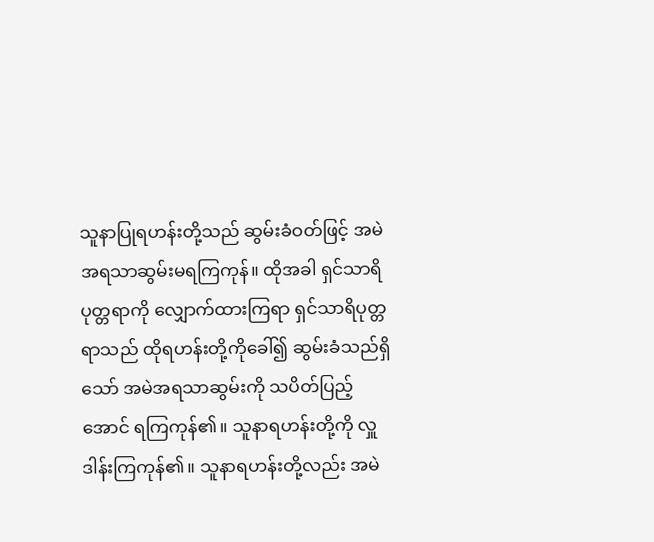သူနာပြုရဟန်းတို့သည် ဆွမ်းခံဝတ်ဖြင့် အမဲအရသာဆွမ်းမရကြကုန်။ ထိုအခါ ရှင်သာရိပုတ္တရာကို လျှောက်ထားကြရာ ရှင်သာရိပုတ္တရာသည် ထိုရဟန်းတို့ကိုခေါ်၍ ဆွမ်းခံသည်ရှိသော် အမဲအရသာဆွမ်းကို သပိတ်ပြည့်အောင် ရကြကုန်၏။ သူနာရဟန်းတို့ကို လှူဒါန်းကြကုန်၏။ သူနာရဟန်းတို့လည်း အမဲ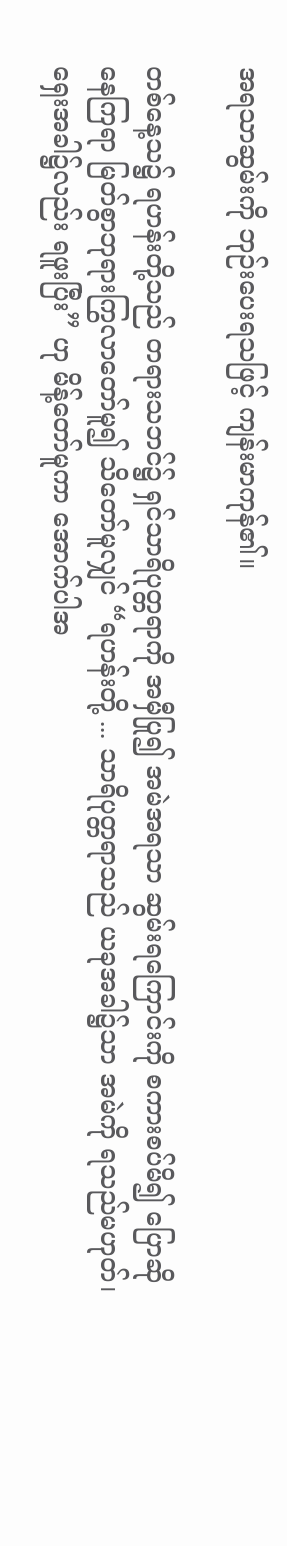အရသာဆွမ်းကို ဘုဉ်းပေးရသဖြင့် ကျန်းမာကုန်၏။

တစ်နေ့သ၌ ရဟန်းတို့သည် တရားသဘင်၌ ရှင်သာရိပုတ္တရာကို အမှီပြု၍ အမဲအရသာ ဆွမ်းရကြောင်းကို စကားစပ်မိ၍ ပြောဆိုနေကြရာ မြတ်စွာဘုရားကြွလာတော်မူ၍ သိတော်မူလျှင် “ရဟန်းတို့ ... သာရိပုတ္တရာသည် ယခုအခါ၌သာ အမဲကို ရသည်မဟုတ်၊ ရှေးအခါ၌လည်း ရဖူးပြီး” ဟု မိန့်တော်မူကာ အောက်ပါအ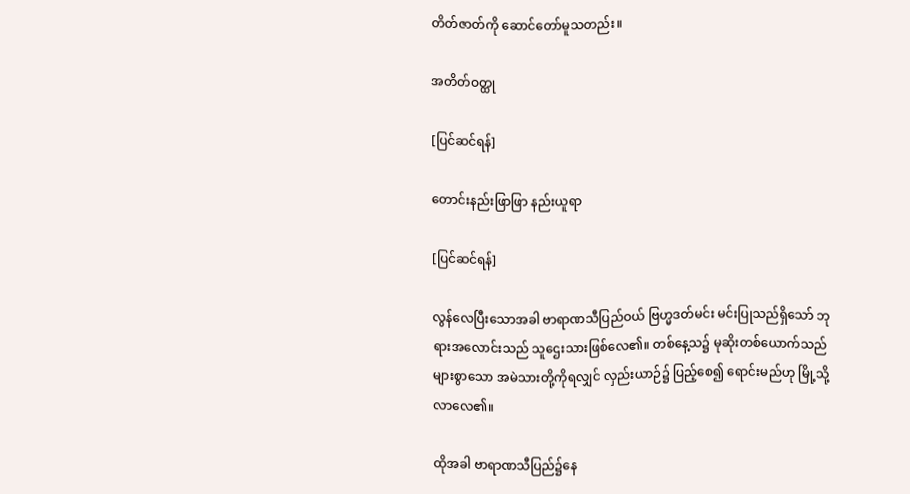တိတ်ဇာတ်ကို ဆောင်တော်မူသတည်း။

အတိတ်ဝတ္ထု

[ပြင်ဆင်ရန်]

တောင်းနည်းဖြာဖြာ နည်းယူရာ

[ပြင်ဆင်ရန်]

လွန်လေပြီးသောအခါ ဗာရာဏသီပြည်ဝယ် ဗြဟ္မဒတ်မင်း မင်းပြုသည်ရှိသော် ဘုရားအလောင်းသည် သူဌေးသားဖြစ်လေ၏။ တစ်နေ့သ၌ မုဆိုးတစ်ယောက်သည် များစွာသော အမဲသားတို့ကိုရလျှင် လှည်းယာဉ်၌ ပြည့်စေ၍ ရောင်းမည်ဟု မြို့သို့လာလေ၏။

ထိုအခါ ဗာရာဏသီပြည်၌နေ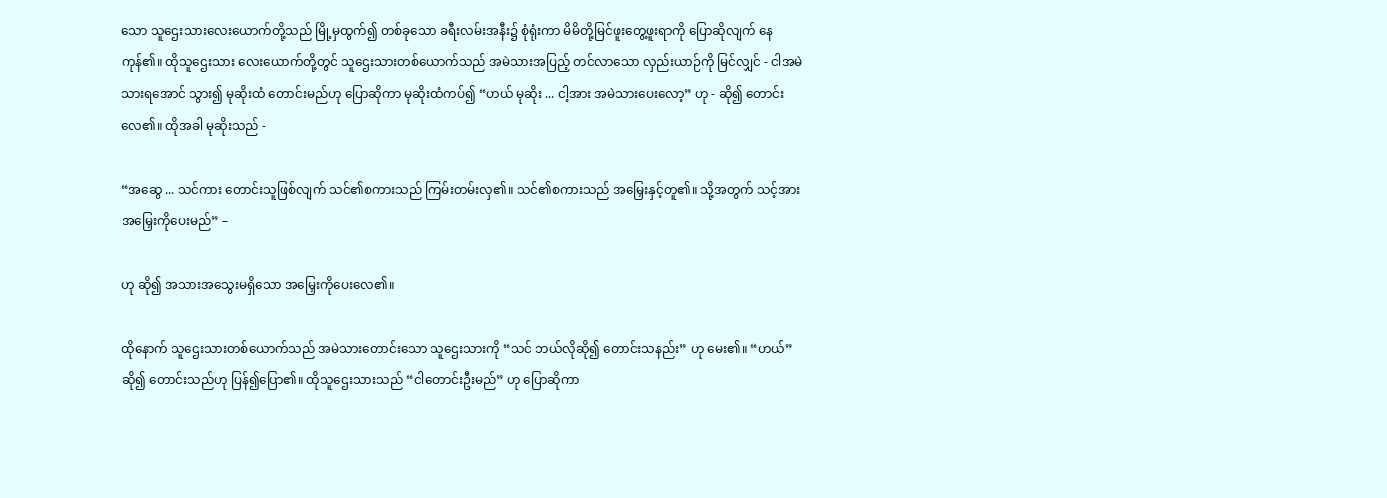သော သူဌေးသားလေးယောက်တို့သည် မြို့မှထွက်၍ တစ်ခုသော ခရီးလမ်းအနီး၌ စုံရုံးကာ မိမိတို့မြင်ဖူးတွေ့ဖူးရာကို ပြောဆိုလျက် နေကုန်၏။ ထိုသူဌေးသား လေးယောက်တို့တွင် သူဌေးသားတစ်ယောက်သည် အမဲသားအပြည့် တင်လာသော လှည်းယာဉ်ကို မြင်လျှင် - ငါအမဲသားရအောင် သွား၍ မုဆိုးထံ တောင်းမည်ဟု ပြောဆိုကာ မုဆိုးထံကပ်၍ “ဟယ် မုဆိုး ... ငါ့အား အမဲသားပေးလော့” ဟု - ဆို၍ တောင်းလေ၏။ ထိုအခါ မုဆိုးသည် -

“အဆွေ ... သင်ကား တောင်းသူဖြစ်လျက် သင်၏စကားသည် ကြမ်းတမ်းလှ၏။ သင်၏စကားသည် အမြှေးနှင့်တူ၏။ သို့အတွက် သင့်အား အမြှေးကိုပေးမည်” –

ဟု ဆို၍ အသားအသွေးမရှိသော အမြှေးကိုပေးလေ၏။

ထိုနောက် သူဌေးသားတစ်ယောက်သည် အမဲသားတောင်းသော သူဌေးသားကို “သင် ဘယ်လိုဆို၍ တောင်းသနည်း” ဟု မေး၏။ “ဟယ်” ဆို၍ တောင်းသည်ဟု ပြန်၍ပြော၏။ ထိုသူဌေးသားသည် “ငါတောင်းဦးမည်” ဟု ပြောဆိုကာ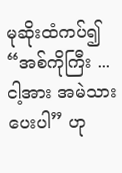မုဆိုးထံကပ်၍ “အစ်ကိုကြီး ... ငါ့အား အမဲသား ပေးပါ” ဟု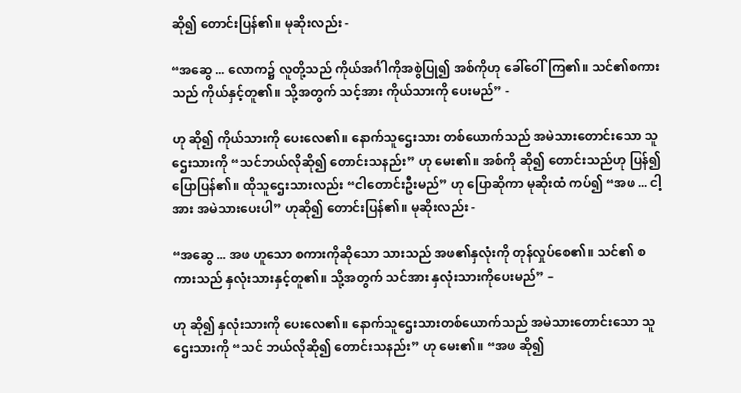ဆို၍ တောင်းပြန်၏။ မုဆိုးလည်း -

“အဆွေ ... လောက၌ လူတို့သည် ကိုယ်အင်္ဂါကိုအစွဲပြု၍ အစ်ကိုဟု ခေါ်ဝေါ်ကြ၏။ သင်၏စကားသည် ကိုယ်နှင့်တူ၏။ သို့အတွက် သင့်အား ကိုယ်သားကို ပေးမည်” -

ဟု ဆို၍ ကိုယ်သားကို ပေးလေ၏။ နောက်သူဌေးသား တစ်ယောက်သည် အမဲသားတောင်းသော သူဌေးသားကို “သင်ဘယ်လိုဆို၍ တောင်းသနည်း” ဟု မေး၏။ အစ်ကို ဆို၍ တောင်းသည်ဟု ပြန်၍ပြောပြန်၏။ ထိုသူဌေးသားလည်း “ငါတောင်းဦးမည်” ဟု ပြောဆိုကာ မုဆိုးထံ ကပ်၍ “အဖ ... ငါ့အား အမဲသားပေးပါ” ဟုဆို၍ တောင်းပြန်၏။ မုဆိုးလည်း -

“အဆွေ ... အဖ ဟူသော စကားကိုဆိုသော သားသည် အဖ၏နှလုံးကို တုန်လှုပ်စေ၏။ သင်၏ စကားသည် နှလုံးသားနှင့်တူ၏။ သို့အတွက် သင်အား နှလုံးသားကိုပေးမည်” –

ဟု ဆို၍ နှလုံးသားကို ပေးလေ၏။ နောက်သူဌေးသားတစ်ယောက်သည် အမဲသားတောင်းသော သူဌေးသားကို “သင် ဘယ်လိုဆို၍ တောင်းသနည်း” ဟု မေး၏။ “အဖ ဆို၍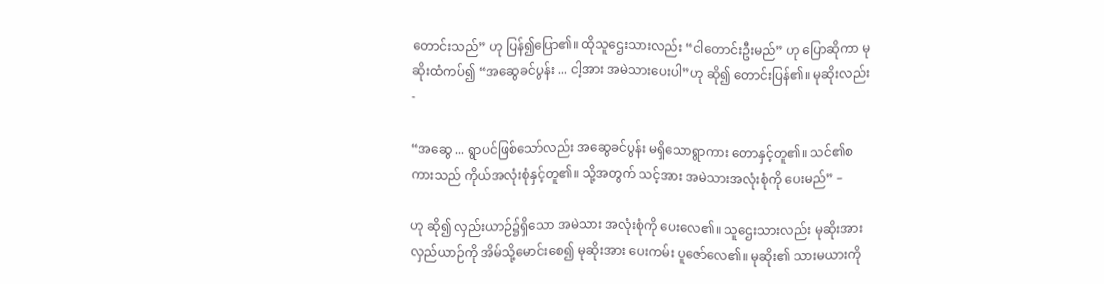တောင်းသည်” ဟု ပြန်၍ပြော၏။ ထိုသူဌေးသားလည်း “ငါတောင်းဦးမည်” ဟု ပြောဆိုကာ မုဆိုးထံကပ်၍ “အဆွေခင်ပွန်း ... ငါ့အား အမဲသားပေးပါ”ဟု ဆို၍ တောင်းပြန်၏။ မုဆိုးလည်း -

“အဆွေ ... ရွာပင်ဖြစ်သော်လည်း အဆွေခင်ပွန်း မရှိသောရွာကား တောနှင့်တူ၏။ သင်၏စကားသည် ကိုယ်အလုံးစုံနှင့်တူ၏။ သို့အတွက် သင့်အား အမဲသားအလုံးစုံကို ပေးမည်” –

ဟု ဆို၍ လှည်းယာဉ်၌ရှိသော အမဲသား အလုံးစုံကို ပေးလေ၏။ သူဌေးသားလည်း မုဆိုးအား လှည်ယာဉ်ကို အိမ်သို့မောင်းစေ၍ မုဆိုးအား ပေးကမ်း ပူဇော်လေ၏။ မုဆိုး၏ သားမယားကို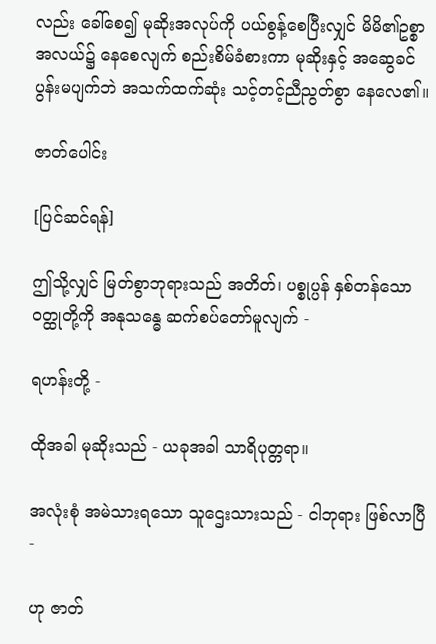လည်း ခေါ်စေ၍ မုဆိုးအလုပ်ကို ပယ်စွန့်စေပြီးလျှင် မိမိ၏ဥစ္စာအလယ်၌ နေစေလျက် စည်းစိမ်ခံစားကာ မုဆိုးနှင့် အဆွေခင်ပွန်းမပျက်ဘဲ အသက်ထက်ဆုံး သင့်တင့်ညီညွတ်စွာ နေလေ၏။

ဇာတ်ပေါင်း

[ပြင်ဆင်ရန်]

ဤသို့လျှင် မြတ်စွာဘုရားသည် အတိတ်၊ ပစ္စုပ္ပန် နှစ်တန်သော ဝတ္ထုတို့ကို အနုသန္ဓေ ဆက်စပ်တော်မူလျက် -

ရဟန်းတို့ -

ထိုအခါ မုဆိုးသည် - ယခုအခါ သာရိပုတ္တရာ။

အလုံးစုံ အမဲသားရသော သူဌေးသားသည် - ငါဘုရား ဖြစ်လာပြီ -

ဟု ဇာတ်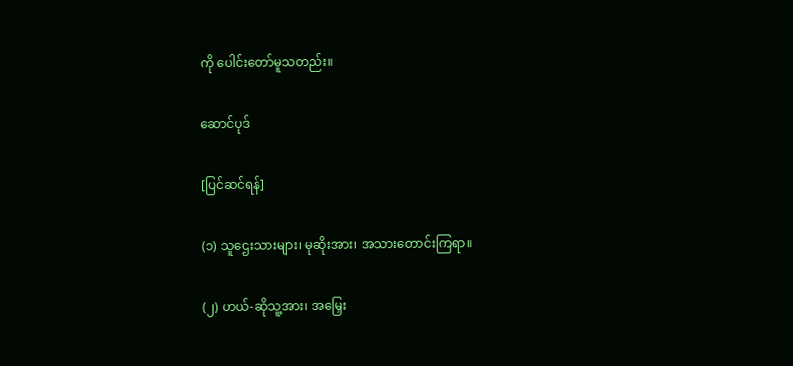ကို ပေါင်းတော်မူသတည်း။

ဆောင်ပုဒ်

[ပြင်ဆင်ရန်]

(၁) သူဌေးသားများ၊ မုဆိုးအား၊ အသားတောင်းကြရာ။

(၂) ဟယ်-ဆိုသူ့အား၊ အမြှေး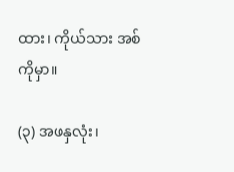ထား၊ ကိုယ်သား အစ်ကိုမှာ။

(၃) အဖနှလုံး၊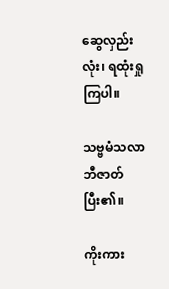ဆွေလှည်းလုံး၊ ရထုံးရှုကြပါ။

သဗ္ဗမံသလာဘီဇာတ် ပြီး၏။

ကိုးကား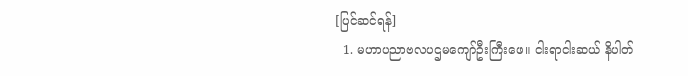[ပြင်ဆင်ရန်]
  1. မဟာပညာဗလပဌမကျော်ဦးကြီးဖေ။ ငါးရာငါးဆယ် နိပါတ်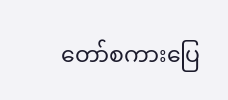တော်စကားပြေ